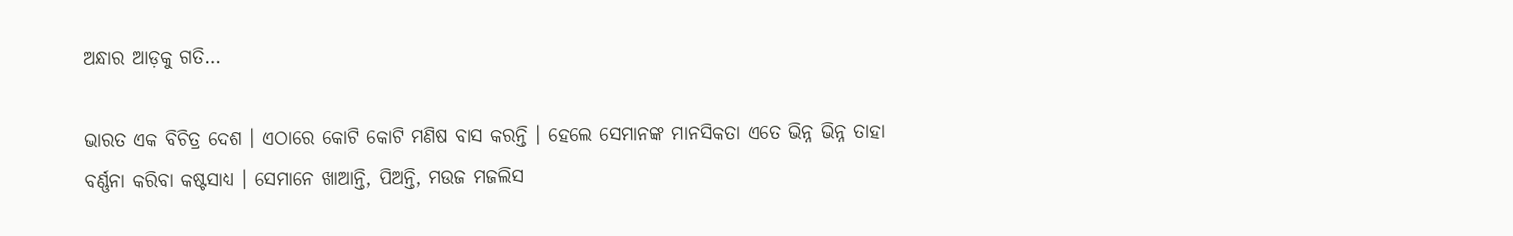ଅନ୍ଧାର ଆଡ଼କୁ ଗତି…

ଭାରତ ଏକ ବିଚିତ୍ର ଦେଶ । ଏଠାରେ କୋଟି କୋଟି ମଣିଷ ବାସ କରନ୍ତି । ହେଲେ ସେମାନଙ୍କ ମାନସିକତା ଏତେ ଭିନ୍ନ ଭିନ୍ନ ତାହା ବର୍ଣ୍ଣନା କରିବା କଷ୍ଟସାଧ୍ୟ । ସେମାନେ ଖାଆନ୍ତି, ପିଅନ୍ତି, ମଉଜ ମଜଲିସ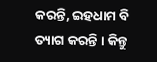କରନ୍ତି, ଇହଧାମ ବି ତ୍ୟାଗ କରନ୍ତି । କିନ୍ତୁ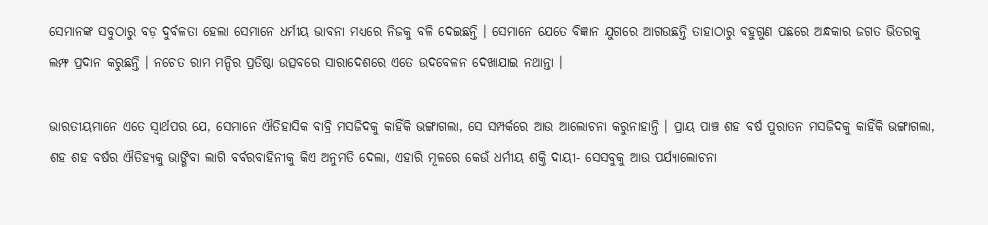ସେମାନଙ୍କ ସବୁଠାରୁ ବଡ଼ ଦୁର୍ବଳତା ହେଲା ସେମାନେ ଧର୍ମୀୟ ଭାବନା ମଧ୍ୟରେ ନିଜକୁ ବଳି ଦେଇଛନ୍ତି । ସେମାନେ ଯେତେ ବିଜ୍ଞାନ ଯୁଗରେ ଆଗଉଛନ୍ତି ତାହାଠାରୁ ବହୁଗୁଣ ପଛରେ ଅନ୍ଧକାର ଜଗତ ଭିତରକୁ ଲମ୍ଫ ପ୍ରଦାନ କରୁଛନ୍ତି । ନଚେତ ରାମ ମନ୍ଦିର ପ୍ରତିଷ୍ଠା ଉତ୍ସବରେ ସାରାଦେଶରେ ଏତେ ଉଦବେଳନ ଦେଖାଯାଇ ନଥାନ୍ତା ।

ଭାରତୀୟମାନେ ଏତେ ସ୍ୱାର୍ଥପର ଯେ, ସେମାନେ ଐତିହାସିକ ବାବ୍ରି ମସଜିଦକୁ କାହିଁକି ଭଙ୍ଗାଗଲା, ସେ ସମ୍ପର୍କରେ ଆଉ ଆଲୋଚନା କରୁନାହାନ୍ତି । ପ୍ରାୟ ପାଞ୍ଚ ଶହ ବର୍ଷ ପୁରାତନ ମସଜିଦକୁ କାହିଁକି ଭଙ୍ଗାଗଲା, ଶହ ଶହ ବର୍ଷର ଐତିହ୍ୟକୁ ଭାଙ୍ଗିବା ଲାଗି ବର୍ବରବାହିନୀକୁ କିଏ ଅନୁମତି ଦେଲା, ଏହାରି ମୂଳରେ କେଉଁ ଧର୍ମୀୟ ଶକ୍ତି ଦାୟୀ- ସେସବୁକୁ ଆଉ ପର୍ଯ୍ୟାଲୋଚନା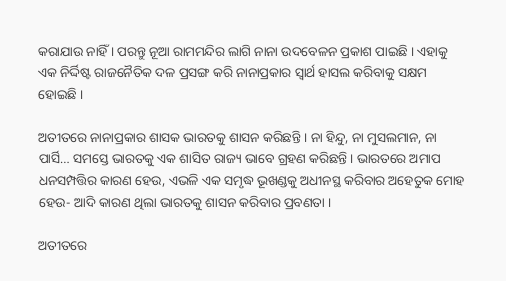କରାଯାଉ ନାହିଁ । ପରନ୍ତୁ ନୂଆ ରାମମନ୍ଦିର ଲାଗି ନାନା ଉଦବେଳନ ପ୍ରକାଶ ପାଇଛି । ଏହାକୁ ଏକ ନିର୍ଦ୍ଦିଷ୍ଟ ରାଜନୈତିକ ଦଳ ପ୍ରସଙ୍ଗ କରି ନାନାପ୍ରକାର ସ୍ୱାର୍ଥ ହାସଲ କରିବାକୁ ସକ୍ଷମ ହୋଇଛି ।

ଅତୀତରେ ନାନାପ୍ରକାର ଶାସକ ଭାରତକୁ ଶାସନ କରିଛନ୍ତି । ନା ହିନ୍ଦୁ, ନା ମୁସଲମାନ, ନା ପାର୍ସି… ସମସ୍ତେ ଭାରତକୁ ଏକ ଶାସିତ ରାଜ୍ୟ ଭାବେ ଗ୍ରହଣ କରିଛନ୍ତି । ଭାରତରେ ଅମାପ ଧନସମ୍ପତ୍ତିର କାରଣ ହେଉ, ଏଭଳି ଏକ ସମୃଦ୍ଧ ଭୂଖଣ୍ଡକୁ ଅଧୀନସ୍ଥ କରିବାର ଅହେତୁକ ମୋହ ହେଉ- ଆଦି କାରଣ ଥିଲା ଭାରତକୁ ଶାସନ କରିବାର ପ୍ରବଣତା ।

ଅତୀତରେ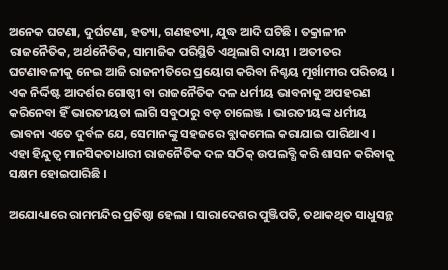ଅନେକ ଘଟଣା, ଦୁର୍ଘଟଣା, ହତ୍ୟା, ଗଣହତ୍ୟା, ଯୁଦ୍ଧ ଆଦି ଘଟିଛି । ତକ୍ରାଳୀନ ରାଜନୈତିକ, ଅର୍ଥନୈତିକ, ସାମାଜିକ ପରିସ୍ଥିତି ଏଥିଲାଗି ଦାୟୀ । ଅତୀତର ଘଟଣାବଳୀକୁ ନେଇ ଆଜି ରାଜନୀତିରେ ପ୍ରୟୋଗ କରିବା ନିଶ୍ଚୟ ମୂର୍ଖାମୀର ପରିଚୟ । ଏକ ନିର୍ଦ୍ଦିଷ୍ଟ ଆଦର୍ଶର ଗୋଷ୍ଠୀ ବା ରାଜନୈତିକ ଦଳ ଧର୍ମୀୟ ଭାବନାକୁ ଅପହରଣ କରିନେବା ହିଁ ଭାରତୀୟତା ଲାଗି ସବୁଠାରୁ ବଡ଼ ଚାଲେଞ୍ଜ । ଭାରତୀୟଙ୍କ ଧର୍ମୀୟ ଭାବନା ଏତେ ଦୁର୍ବଳ ଯେ, ସେମାନଙ୍କୁ ସହଜରେ ବ୍ଲାକମେଲ କରାଯାଇ ପାରିଥାଏ । ଏହା ହିନ୍ଦୁତ୍ୱ ମାନସିକତାଧାରୀ ରାଜନୈତିକ ଦଳ ସଠିକ୍ ଉପଲବ୍ଧି କରି ଶାସନ କରିବାକୁ ସକ୍ଷମ ହୋଇପାରିଛି ।

ଅଯୋଧ୍ୟାରେ ରାମମନ୍ଦିର ପ୍ରତିଷ୍ଠା ହେଲା । ସାରାଦେଶର ପୁଞ୍ଜିପତି, ତଥାକଥିତ ସାଧୁସନ୍ଥ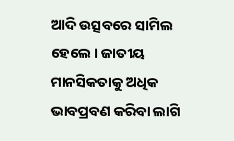ଆଦି ଉତ୍ସବରେ ସାମିଲ ହେଲେ । ଜାତୀୟ ମାନସିକତାକୁ ଅଧିକ ଭାବପ୍ରବଣ କରିବା ଲାଗି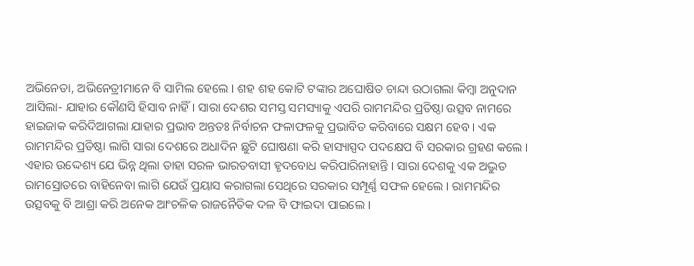ଅଭିନେତା, ଅଭିନେତ୍ରୀମାନେ ବି ସାମିଲ ହେଲେ । ଶହ ଶହ କୋଟି ଟଙ୍କାର ଅଘୋଷିତ ଚାନ୍ଦା ଉଠାଗଲା କିମ୍ବା ଅନୁଦାନ ଆସିଲା- ଯାହାର କୌଣସି ହିସାବ ନାହିଁ । ସାରା ଦେଶର ସମସ୍ତ ସମସ୍ୟାକୁ ଏପରି ରାମମନ୍ଦିର ପ୍ରତିଷ୍ଠା ଉତ୍ସବ ନାମରେ ହାଇଜାକ କରିଦିଆଗଲା ଯାହାର ପ୍ରଭାବ ଅନ୍ତତଃ ନିର୍ବାଚନ ଫଳାଫଳକୁ ପ୍ରଭାବିତ କରିବାରେ ସକ୍ଷମ ହେବ । ଏକ ରାମମନ୍ଦିର ପ୍ରତିଷ୍ଠା ଲାଗି ସାରା ଦେଶରେ ଅଧାଦିନ ଛୁଟି ଘୋଷଣା କରି ହାସ୍ୟାସ୍ପଦ ପଦକ୍ଷେପ ବି ସରକାର ଗ୍ରହଣ କଲେ । ଏହାର ଉଦ୍ଦେଶ୍ୟ ଯେ ଭିନ୍ନ ଥିଲା ତାହା ସରଳ ଭାରତବାସୀ ହୃଦବୋଧ କରିପାରିନାହାନ୍ତି । ସାରା ଦେଶକୁ ଏକ ଅଦ୍ଭୁତ ରାମସ୍ରୋତରେ ବାହିନେବା ଲାଗି ଯେଉଁ ପ୍ରୟାସ କରାଗଲା ସେଥିରେ ସରକାର ସମ୍ପୂର୍ଣ୍ଣ ସଫଳ ହେଲେ । ରାମମନ୍ଦିର ଉତ୍ସବକୁ ବି ଆଶ୍ରା କରି ଅନେକ ଆଂଚଳିକ ରାଜନୈତିକ ଦଳ ବି ଫାଇଦା ପାଇଲେ ।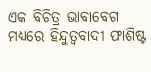ଏକ ବିଚିତ୍ର ଭାବାବେଗ ମଧ୍ୟରେ ହିନ୍ଦୁତ୍ୱବାଦୀ ଫାଶିଷ୍ଟ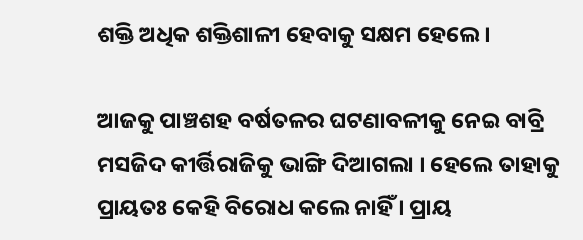ଶକ୍ତି ଅଧିକ ଶକ୍ତିଶାଳୀ ହେବାକୁ ସକ୍ଷମ ହେଲେ ।

ଆଜକୁ ପାଞ୍ଚଶହ ବର୍ଷତଳର ଘଟଣାବଳୀକୁ ନେଇ ବାବ୍ରି ମସଜିଦ କୀର୍ତ୍ତିରାଜିକୁ ଭାଙ୍ଗି ଦିଆଗଲା । ହେଲେ ତାହାକୁ ପ୍ରାୟତଃ କେହି ବିରୋଧ କଲେ ନାହିଁ । ପ୍ରାୟ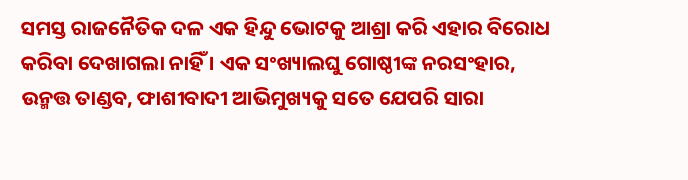ସମସ୍ତ ରାଜନୈତିକ ଦଳ ଏକ ହିନ୍ଦୁ ଭୋଟକୁ ଆଶ୍ରା କରି ଏହାର ବିରୋଧ କରିବା ଦେଖାଗଲା ନାହିଁ । ଏକ ସଂଖ୍ୟାଲଘୁ ଗୋଷ୍ଠୀଙ୍କ ନରସଂହାର, ଉନ୍ମତ୍ତ ତାଣ୍ଡବ, ଫାଶୀବାଦୀ ଆଭିମୁଖ୍ୟକୁ ସତେ ଯେପରି ସାରା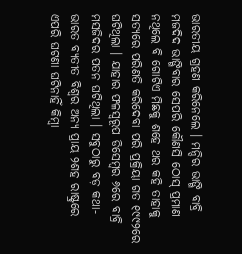ଭାରତୀୟ ଗ୍ରହଣ କରିନେଲେ । ମନ୍ଦିର ଭାଙ୍ଗି ବାବ୍ରି ମଜଦିଦ ଭାଙ୍ଗିବାର ସେପରି କୌଣସି ଠୋସ୍ ପ୍ରମାଣ ନଥିଲେ ବି ଗୋଟିଏ ମିଛକୁ ଶହେ ଥର କହି ତାହାକୁ ସତ୍ୟରେ ପରିଣତି କରିଦେବା ପରି ପ୍ରକ୍ରିୟା ଗତ ୧୯୯୨ରେ ଘଟିଥିଲା । ଯାହାର ଫଳସ୍ୱରୂପ ଡିସେମ୍ବର ୬ରେ ବାବ୍ରି ମସଜିଦର ପତନ ଘଟିଥିଲା । ସବୁଠାରୁ ବଡ଼ କଥା- ଭାରତ ବ୍ୟତୀତ ବିଶ୍ୱର ଅନ୍ୟ ପ୍ରାୟ ୨ଶହ ରାଷ୍ଟ୍ରରେ ଏପରି ଘଟଣା ଘଟିନାହିଁ କିମ୍ବା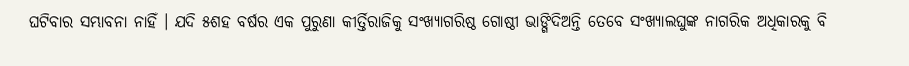ଘଟିବାର ସମ୍ଭାବନା ନାହିଁ । ଯଦି ୫ଶହ ବର୍ଷର ଏକ ପୁରୁଣା କୀର୍ତ୍ତିରାଜିକୁ ସଂଖ୍ୟାଗରିଷ୍ଠ ଗୋଷ୍ଠୀ ଭାଙ୍ଗିଦିଅନ୍ତି ତେବେ ସଂଖ୍ୟାଲଘୁଙ୍କ ନାଗରିକ ଅଧିକାରକୁ ବି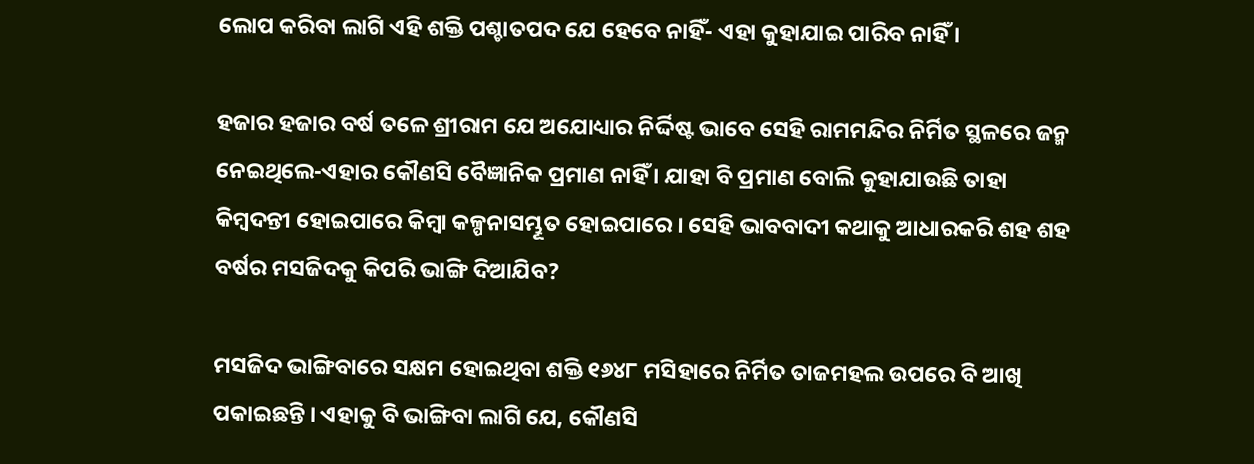ଲୋପ କରିବା ଲାଗି ଏହି ଶକ୍ତି ପଶ୍ଚାତପଦ ଯେ ହେବେ ନାହିଁ- ଏହା କୁହାଯାଇ ପାରିବ ନାହିଁ ।

ହଜାର ହଜାର ବର୍ଷ ତଳେ ଶ୍ରୀରାମ ଯେ ଅଯୋଧ୍ୟାର ନିର୍ଦ୍ଦିଷ୍ଟ ଭାବେ ସେହି ରାମମନ୍ଦିର ନିର୍ମିତ ସ୍ଥଳରେ ଜନ୍ମ ନେଇଥିଲେ-ଏହାର କୌଣସି ବୈଜ୍ଞାନିକ ପ୍ରମାଣ ନାହିଁ । ଯାହା ବି ପ୍ରମାଣ ବୋଲି କୁହାଯାଉଛି ତାହା କିମ୍ବଦନ୍ତୀ ହୋଇପାରେ କିମ୍ବା କଳ୍ପନାସମ୍ଭୂତ ହୋଇପାରେ । ସେହି ଭାବବାଦୀ କଥାକୁ ଆଧାରକରି ଶହ ଶହ ବର୍ଷର ମସଜିଦକୁ କିପରି ଭାଙ୍ଗି ଦିଆଯିବ?

ମସଜିଦ ଭାଙ୍ଗିବାରେ ସକ୍ଷମ ହୋଇଥିବା ଶକ୍ତି ୧୬୪୮ ମସିହାରେ ନିର୍ମିତ ତାଜମହଲ ଉପରେ ବି ଆଖି ପକାଇଛନ୍ତି । ଏହାକୁ ବି ଭାଙ୍ଗିବା ଲାଗି ଯେ, କୌଣସି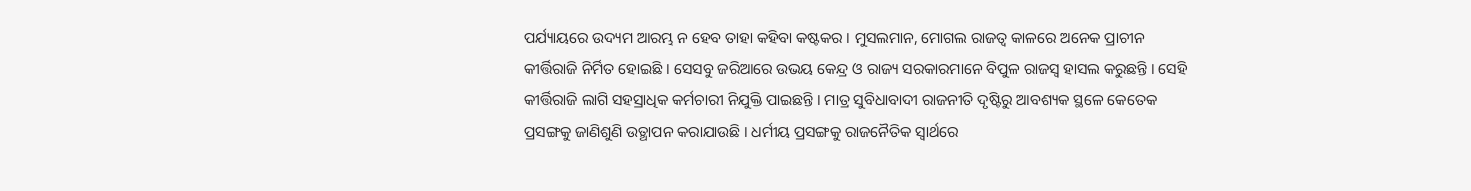ପର୍ଯ୍ୟାୟରେ ଉଦ୍ୟମ ଆରମ୍ଭ ନ ହେବ ତାହା କହିବା କଷ୍ଟକର । ମୁସଲମାନ, ମୋଗଲ ରାଜତ୍ୱ କାଳରେ ଅନେକ ପ୍ରାଚୀନ କୀର୍ତ୍ତିରାଜି ନିର୍ମିତ ହୋଇଛି । ସେସବୁ ଜରିଆରେ ଉଭୟ କେନ୍ଦ୍ର ଓ ରାଜ୍ୟ ସରକାରମାନେ ବିପୁଳ ରାଜସ୍ୱ ହାସଲ କରୁଛନ୍ତି । ସେହି କୀର୍ତ୍ତିରାଜି ଲାଗି ସହସ୍ରାଧିକ କର୍ମଚାରୀ ନିଯୁକ୍ତି ପାଇଛନ୍ତି । ମାତ୍ର ସୁବିଧାବାଦୀ ରାଜନୀତି ଦୃଷ୍ଟିରୁ ଆବଶ୍ୟକ ସ୍ଥଳେ କେତେକ ପ୍ରସଙ୍ଗକୁ ଜାଣିଶୁଣି ଉତ୍ଥାପନ କରାଯାଉଛି । ଧର୍ମୀୟ ପ୍ରସଙ୍ଗକୁ ରାଜନୈତିକ ସ୍ୱାର୍ଥରେ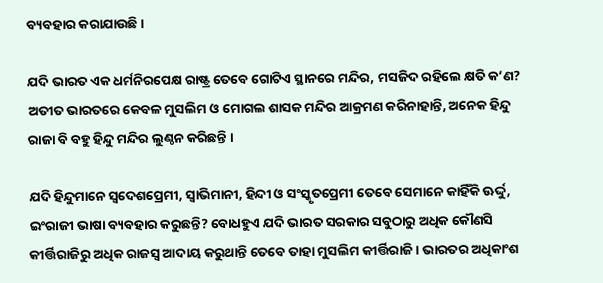ବ୍ୟବହାର କରାଯାଉଛି ।

ଯଦି ଭାରତ ଏକ ଧର୍ମନିରପେକ୍ଷ ରାଷ୍ଟ୍ର ତେବେ ଗୋଟିଏ ସ୍ଥାନରେ ମନ୍ଦିର, ମସଜିଦ ରହିଲେ କ୍ଷତି କ’ଣ? ଅତୀତ ଭାରତରେ କେବଳ ମୁସଲିମ ଓ ମୋଗଲ ଶାସକ ମନ୍ଦିର ଆକ୍ରମଣ କରିନାହାନ୍ତି, ଅନେକ ହିନ୍ଦୁ ରାଜା ବି ବହୁ ହିନ୍ଦୁ ମନ୍ଦିର ଲୁଣ୍ଠନ କରିଛନ୍ତି ।

ଯଦି ହିନ୍ଦୁମାନେ ସ୍ୱଦେଶପ୍ରେମୀ, ସ୍ୱାଭିମାନୀ, ହିନ୍ଦୀ ଓ ସଂସ୍କୃତପ୍ରେମୀ ତେବେ ସେମାନେ କାହିଁକି ଊର୍ଦ୍ଦୁ, ଇଂରାଜୀ ଭାଷା ବ୍ୟବହାର କରୁଛନ୍ତି? ବୋଧହୁଏ ଯଦି ଭାରତ ସରକାର ସବୁଠାରୁ ଅଧିକ କୌଣସି କୀର୍ତ୍ତିରାଜିରୁ ଅଧିକ ରାଜସ୍ୱ ଆଦାୟ କରୁଥାନ୍ତି ତେବେ ତାହା ମୁସଲିମ କୀର୍ତ୍ତିରାଜି । ଭାରତର ଅଧିକାଂଶ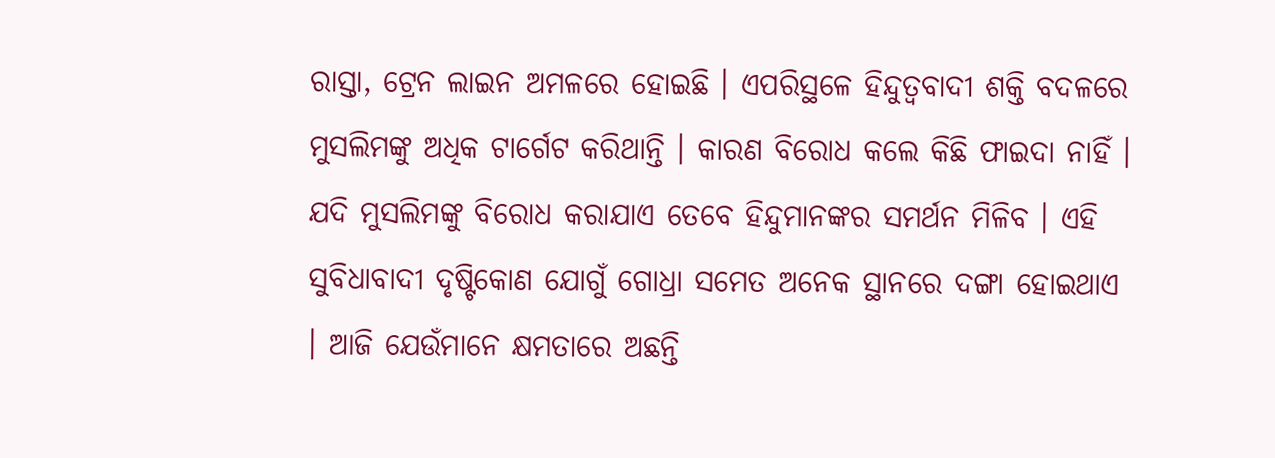ରାସ୍ତା, ଟ୍ରେନ ଲାଇନ ଅମଳରେ ହୋଇଛି । ଏପରିସ୍ଥଳେ ହିନ୍ଦୁତ୍ୱବାଦୀ ଶକ୍ତି ବଦଳରେ ମୁସଲିମଙ୍କୁ ଅଧିକ ଟାର୍ଗେଟ କରିଥାନ୍ତି । କାରଣ ବିରୋଧ କଲେ କିଛି ଫାଇଦା ନାହିଁ । ଯଦି ମୁସଲିମଙ୍କୁ ବିରୋଧ କରାଯାଏ ତେବେ ହିନ୍ଦୁମାନଙ୍କର ସମର୍ଥନ ମିଳିବ । ଏହି ସୁବିଧାବାଦୀ ଦୃଷ୍ଟିକୋଣ ଯୋଗୁଁ ଗୋଧ୍ରା ସମେତ ଅନେକ ସ୍ଥାନରେ ଦଙ୍ଗା ହୋଇଥାଏ । ଆଜି ଯେଉଁମାନେ କ୍ଷମତାରେ ଅଛନ୍ତି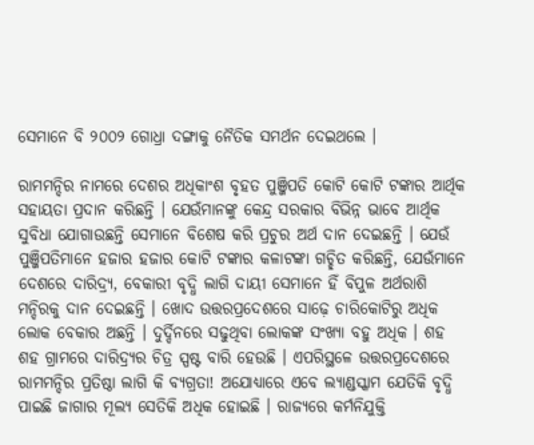ସେମାନେ ବି ୨୦୦୨ ଗୋଧ୍ରା ଦଙ୍ଗାକୁ ନୈତିକ ସମର୍ଥନ ଦେଇଥଲେ ।

ରାମମନ୍ଦିର ନାମରେ ଦେଶର ଅଧିକାଂଶ ବୃହତ ପୁଞ୍ଜିପତି କୋଟି କୋଟି ଟଙ୍କାର ଆର୍ଥିକ ସହାୟତା ପ୍ରଦାନ କରିଛନ୍ତି । ଯେଉଁମାନଙ୍କୁ କେନ୍ଦ୍ର ସରକାର ବିଭିନ୍ନ ଭାବେ ଆର୍ଥିକ ସୁବିଧା ଯୋଗାଉଛନ୍ତି ସେମାନେ ବିଶେଷ କରି ପ୍ରଚୁର ଅର୍ଥ ଦାନ ଦେଇଛନ୍ତି । ଯେଉଁ ପୁଞ୍ଜିପତିମାନେ ହଜାର ହଜାର କୋଟି ଟଙ୍କାର କଳାଟଙ୍କା ଗଚ୍ଛିତ କରିଛନ୍ତି, ଯେଉଁମାନେ ଦେଶରେ ଦାରିଦ୍ର୍ୟ, ବେକାରୀ ବୃଦ୍ଧି ଲାଗି ଦାୟୀ ସେମାନେ ହିଁ ବିପୁଳ ଅର୍ଥରାଶି ମନ୍ଦିରକୁ ଦାନ ଦେଇଛନ୍ତି । ଖୋଦ ଉତ୍ତରପ୍ରଦେଶରେ ସାଢ଼େ ଚାରିକୋଟିରୁ ଅଧିକ ଲୋକ ବେକାର ଅଛନ୍ତି । ଦୁର୍ଦ୍ଦିନରେ ସଢୁଥିବା ଲୋକଙ୍କ ସଂଖ୍ୟା ବହୁ ଅଧିକ । ଶହ ଶହ ଗ୍ରାମରେ ଦାରିଦ୍ର୍ୟର ଚିତ୍ର ସ୍ପଷ୍ଟ ବାରି ହେଉଛି । ଏପରିସ୍ଥଳେ ଉତ୍ତରପ୍ରଦେଶରେ ରାମମନ୍ଦିର ପ୍ରତିଷ୍ଠା ଲାଗି କି ବ୍ୟଗ୍ରତା! ଅଯୋଧ୍ୟାରେ ଏବେ ଲ୍ୟାଣ୍ଡସ୍କାମ ଯେତିକି ବୃଦ୍ଧି ପାଇଛି ଜାଗାର ମୂଲ୍ୟ ସେତିକି ଅଧିକ ହୋଇଛି । ରାଜ୍ୟରେ କର୍ମନିଯୁକ୍ତି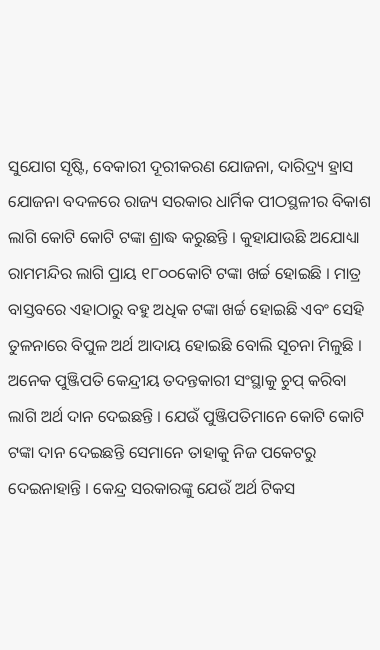ସୁଯୋଗ ସୃଷ୍ଟି, ବେକାରୀ ଦୂରୀକରଣ ଯୋଜନା, ଦାରିଦ୍ର୍ୟ ହ୍ରାସ ଯୋଜନା ବଦଳରେ ରାଜ୍ୟ ସରକାର ଧାର୍ମିକ ପୀଠସ୍ଥଳୀର ବିକାଶ ଲାଗି କୋଟି କୋଟି ଟଙ୍କା ଶ୍ରାଦ୍ଧ କରୁଛନ୍ତି । କୁହାଯାଉଛି ଅଯୋଧ୍ୟା ରାମମନ୍ଦିର ଲାଗି ପ୍ରାୟ ୧୮୦୦କୋଟି ଟଙ୍କା ଖର୍ଚ୍ଚ ହୋଇଛି । ମାତ୍ର ବାସ୍ତବରେ ଏହାଠାରୁ ବହୁ ଅଧିକ ଟଙ୍କା ଖର୍ଚ୍ଚ ହୋଇଛି ଏବଂ ସେହି ତୁଳନାରେ ବିପୁଳ ଅର୍ଥ ଆଦାୟ ହୋଇଛି ବୋଲି ସୂଚନା ମିଳୁଛି । ଅନେକ ପୁଞ୍ଜିପତି କେନ୍ଦ୍ରୀୟ ତଦନ୍ତକାରୀ ସଂସ୍ଥାକୁ ଚୁପ୍ କରିବା ଲାଗି ଅର୍ଥ ଦାନ ଦେଇଛନ୍ତି । ଯେଉଁ ପୁଞ୍ଜିପତିମାନେ କୋଟି କୋଟି ଟଙ୍କା ଦାନ ଦେଇଛନ୍ତି ସେମାନେ ତାହାକୁ ନିଜ ପକେଟରୁ ଦେଇନାହାନ୍ତି । କେନ୍ଦ୍ର ସରକାରଙ୍କୁ ଯେଉଁ ଅର୍ଥ ଟିକସ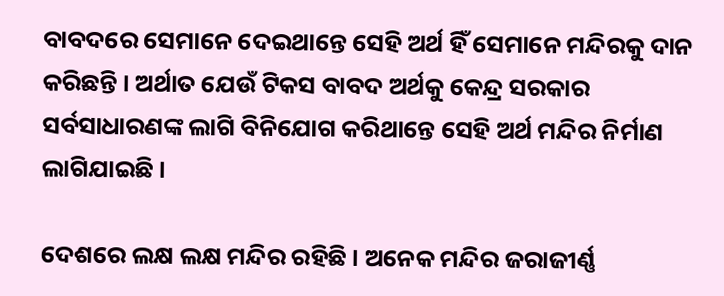ବାବଦରେ ସେମାନେ ଦେଇଥାନ୍ତେ ସେହି ଅର୍ଥ ହିଁ ସେମାନେ ମନ୍ଦିରକୁ ଦାନ କରିଛନ୍ତି । ଅର୍ଥାତ ଯେଉଁ ଟିକସ ବାବଦ ଅର୍ଥକୁ କେନ୍ଦ୍ର ସରକାର ସର୍ବସାଧାରଣଙ୍କ ଲାଗି ବିନିଯୋଗ କରିଥାନ୍ତେ ସେହି ଅର୍ଥ ମନ୍ଦିର ନିର୍ମାଣ ଲାଗିଯାଇଛି ।

ଦେଶରେ ଲକ୍ଷ ଲକ୍ଷ ମନ୍ଦିର ରହିଛି । ଅନେକ ମନ୍ଦିର ଜରାଜୀର୍ଣ୍ଣ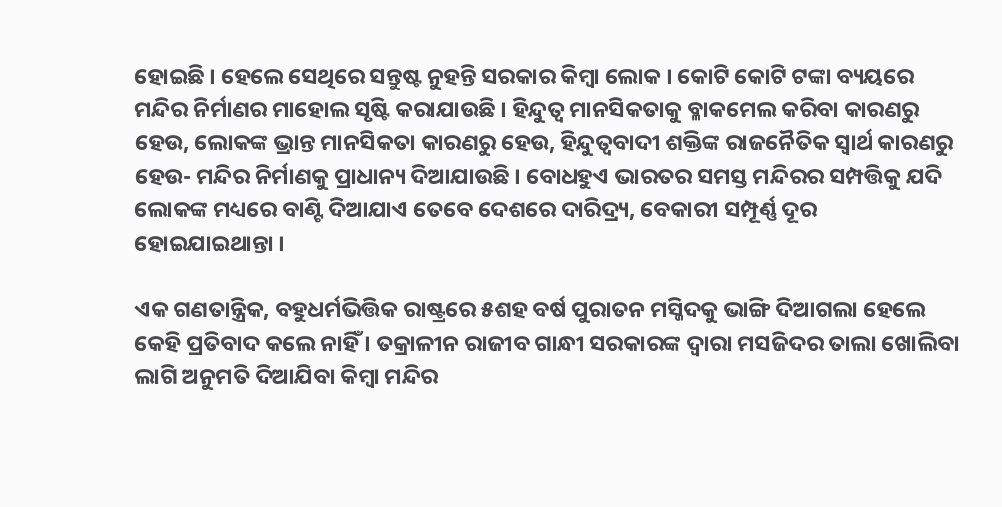ହୋଇଛି । ହେଲେ ସେଥିରେ ସନ୍ତୁଷ୍ଟ ନୁହନ୍ତି ସରକାର କିମ୍ବା ଲୋକ । କୋଟି କୋଟି ଟଙ୍କା ବ୍ୟୟରେ ମନ୍ଦିର ନିର୍ମାଣର ମାହୋଲ ସୃଷ୍ଟି କରାଯାଉଛି । ହିନ୍ଦୁତ୍ୱ ମାନସିକତାକୁ ବ୍ଳାକମେଲ କରିବା କାରଣରୁ ହେଉ, ଲୋକଙ୍କ ଭ୍ରାନ୍ତ ମାନସିକତା କାରଣରୁ ହେଉ, ହିନ୍ଦୁତ୍ୱବାଦୀ ଶକ୍ତିଙ୍କ ରାଜନୈତିକ ସ୍ୱାର୍ଥ କାରଣରୁ ହେଉ- ମନ୍ଦିର ନିର୍ମାଣକୁ ପ୍ରାଧାନ୍ୟ ଦିଆଯାଉଛି । ବୋଧହୁଏ ଭାରତର ସମସ୍ତ ମନ୍ଦିରର ସମ୍ପତ୍ତିକୁ ଯଦି ଲୋକଙ୍କ ମଧ୍ୟରେ ବାଣ୍ଟି ଦିଆଯାଏ ତେବେ ଦେଶରେ ଦାରିଦ୍ର୍ୟ, ବେକାରୀ ସମ୍ପୂର୍ଣ୍ଣ ଦୂର ହୋଇଯାଇଥାନ୍ତା ।

ଏକ ଗଣତାନ୍ତ୍ରିକ, ବହୁଧର୍ମଭିତ୍ତିକ ରାଷ୍ଟ୍ରରେ ୫ଶହ ବର୍ଷ ପୁରାତନ ମସ୍ଜିଦକୁ ଭାଙ୍ଗି ଦିଆଗଲା ହେଲେ କେହି ପ୍ରତିବାଦ କଲେ ନାହିଁ । ତକ୍ରାଳୀନ ରାଜୀବ ଗାନ୍ଧୀ ସରକାରଙ୍କ ଦ୍ୱାରା ମସଜିଦର ତାଲା ଖୋଲିବା ଲାଗି ଅନୁମତି ଦିଆଯିବା କିମ୍ବା ମନ୍ଦିର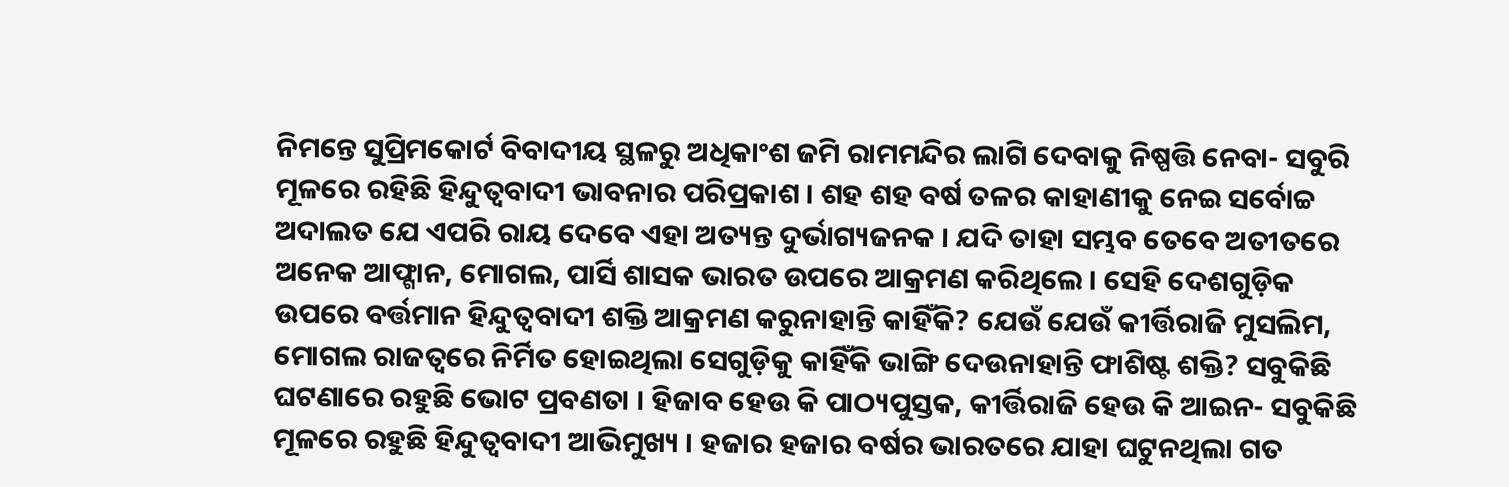ନିମନ୍ତେ ସୁପ୍ରିମକୋର୍ଟ ବିବାଦୀୟ ସ୍ଥଳରୁ ଅଧିକାଂଶ ଜମି ରାମମନ୍ଦିର ଲାଗି ଦେବାକୁ ନିଷ୍ପତ୍ତି ନେବା- ସବୁରି ମୂଳରେ ରହିଛି ହିନ୍ଦୁତ୍ୱବାଦୀ ଭାବନାର ପରିପ୍ରକାଶ । ଶହ ଶହ ବର୍ଷ ତଳର କାହାଣୀକୁ ନେଇ ସର୍ବୋଚ୍ଚ ଅଦାଲତ ଯେ ଏପରି ରାୟ ଦେବେ ଏହା ଅତ୍ୟନ୍ତ ଦୁର୍ଭାଗ୍ୟଜନକ । ଯଦି ତାହା ସମ୍ଭବ ତେବେ ଅତୀତରେ ଅନେକ ଆଫ୍ଗାନ, ମୋଗଲ, ପାର୍ସି ଶାସକ ଭାରତ ଉପରେ ଆକ୍ରମଣ କରିଥିଲେ । ସେହି ଦେଶଗୁଡ଼ିକ ଉପରେ ବର୍ତ୍ତମାନ ହିନ୍ଦୁତ୍ୱବାଦୀ ଶକ୍ତି ଆକ୍ରମଣ କରୁନାହାନ୍ତି କାହିଁକି? ଯେଉଁ ଯେଉଁ କୀର୍ତ୍ତିରାଜି ମୁସଲିମ, ମୋଗଲ ରାଜତ୍ୱରେ ନିର୍ମିତ ହୋଇଥିଲା ସେଗୁଡ଼ିକୁ କାହିଁକି ଭାଙ୍ଗି ଦେଉନାହାନ୍ତି ଫାଶିଷ୍ଟ ଶକ୍ତି? ସବୁକିଛି ଘଟଣାରେ ରହୁଛି ଭୋଟ ପ୍ରବଣତା । ହିଜାବ ହେଉ କି ପାଠ୍ୟପୁସ୍ତକ, କୀର୍ତ୍ତିରାଜି ହେଉ କି ଆଇନ- ସବୁକିଛି ମୂଳରେ ରହୁଛି ହିନ୍ଦୁତ୍ୱବାଦୀ ଆଭିମୁଖ୍ୟ । ହଜାର ହଜାର ବର୍ଷର ଭାରତରେ ଯାହା ଘଟୁନଥିଲା ଗତ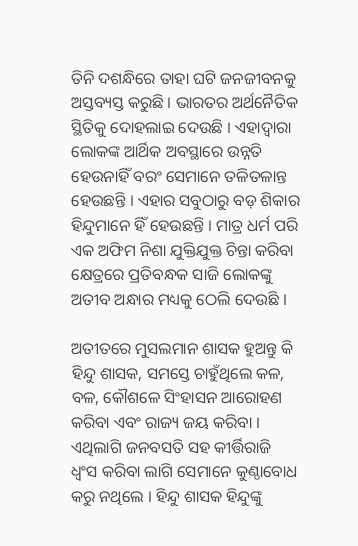ତିନି ଦଶନ୍ଧିରେ ତାହା ଘଟି ଜନଜୀବନକୁ ଅସ୍ତବ୍ୟସ୍ତ କରୁଛି । ଭାରତର ଅର୍ଥନୈତିକ ସ୍ଥିତିକୁ ଦୋହଲାଇ ଦେଉଛି । ଏହାଦ୍ୱାରା ଲୋକଙ୍କ ଆର୍ଥିକ ଅବସ୍ଥାରେ ଉନ୍ନତି ହେଉନାହିଁ ବରଂ ସେମାନେ ତଳିତଳାନ୍ତ ହେଉଛନ୍ତି । ଏହାର ସବୁଠାରୁ ବଡ଼ ଶିକାର ହିନ୍ଦୁମାନେ ହିଁ ହେଉଛନ୍ତି । ମାତ୍ର ଧର୍ମ ପରି ଏକ ଅଫିମ ନିଶା ଯୁକ୍ତିଯୁକ୍ତ ଚିନ୍ତା କରିବା କ୍ଷେତ୍ରରେ ପ୍ରତିବନ୍ଧକ ସାଜି ଲୋକଙ୍କୁ ଅତୀବ ଅନ୍ଧାର ମଧ୍ୟକୁ ଠେଲି ଦେଉଛି ।

ଅତୀତରେ ମୁସଲମାନ ଶାସକ ହୁଅନ୍ତୁ କି ହିନ୍ଦୁ ଶାସକ, ସମସ୍ତେ ଚାହୁଁଥିଲେ କଳ, ବଳ, କୌଶଳେ ସିଂହାସନ ଆରୋହଣ କରିବା ଏବଂ ରାଜ୍ୟ ଜୟ କରିବା । ଏଥିଲାଗି ଜନବସତି ସହ କୀର୍ତ୍ତିରାଜି ଧ୍ୱଂସ କରିବା ଲାଗି ସେମାନେ କୁଣ୍ଠାବୋଧ କରୁ ନଥିଲେ । ହିନ୍ଦୁ ଶାସକ ହିନ୍ଦୁଙ୍କୁ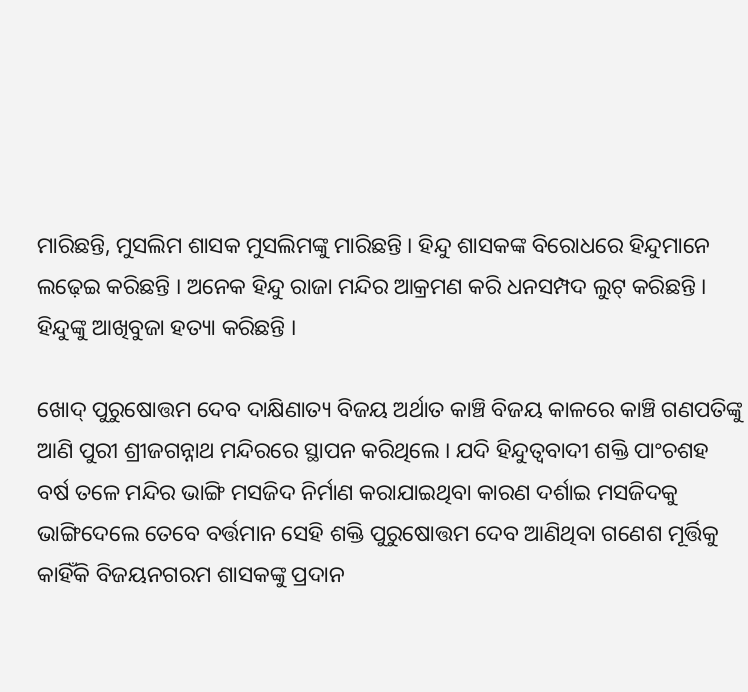ମାରିଛନ୍ତି, ମୁସଲିମ ଶାସକ ମୁସଲିମଙ୍କୁ ମାରିଛନ୍ତି । ହିନ୍ଦୁ ଶାସକଙ୍କ ବିରୋଧରେ ହିନ୍ଦୁମାନେ ଲଢ଼େଇ କରିଛନ୍ତି । ଅନେକ ହିନ୍ଦୁ ରାଜା ମନ୍ଦିର ଆକ୍ରମଣ କରି ଧନସମ୍ପଦ ଲୁଟ୍ କରିଛନ୍ତି । ହିନ୍ଦୁଙ୍କୁ ଆଖିବୁଜା ହତ୍ୟା କରିଛନ୍ତି ।

ଖୋଦ୍ ପୁରୁଷୋତ୍ତମ ଦେବ ଦାକ୍ଷିଣାତ୍ୟ ବିଜୟ ଅର୍ଥାତ କାଞ୍ଚି ବିଜୟ କାଳରେ କାଞ୍ଚି ଗଣପତିଙ୍କୁ ଆଣି ପୁରୀ ଶ୍ରୀଜଗନ୍ନାଥ ମନ୍ଦିରରେ ସ୍ଥାପନ କରିଥିଲେ । ଯଦି ହିନ୍ଦୁତ୍ୱବାଦୀ ଶକ୍ତି ପାଂଚଶହ ବର୍ଷ ତଳେ ମନ୍ଦିର ଭାଙ୍ଗି ମସଜିଦ ନିର୍ମାଣ କରାଯାଇଥିବା କାରଣ ଦର୍ଶାଇ ମସଜିଦକୁ ଭାଙ୍ଗିଦେଲେ ତେବେ ବର୍ତ୍ତମାନ ସେହି ଶକ୍ତି ପୁରୁଷୋତ୍ତମ ଦେବ ଆଣିଥିବା ଗଣେଶ ମୂର୍ତ୍ତିକୁ କାହିଁକି ବିଜୟନଗରମ ଶାସକଙ୍କୁ ପ୍ରଦାନ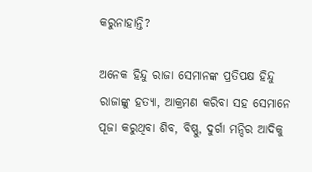କରୁନାହାନ୍ତି?

ଅନେକ ହିନ୍ଦୁ ରାଜା ସେମାନଙ୍କ ପ୍ରତିପକ୍ଷ ହିନ୍ଦୁ ରାଜାଙ୍କୁ ହତ୍ୟା, ଆକ୍ରମଣ କରିବା ସହ ସେମାନେ ପୂଜା କରୁଥିବା ଶିବ, ବିଷ୍ଣୁ, ଦୁର୍ଗା ମନ୍ଦିର ଆଦିକୁ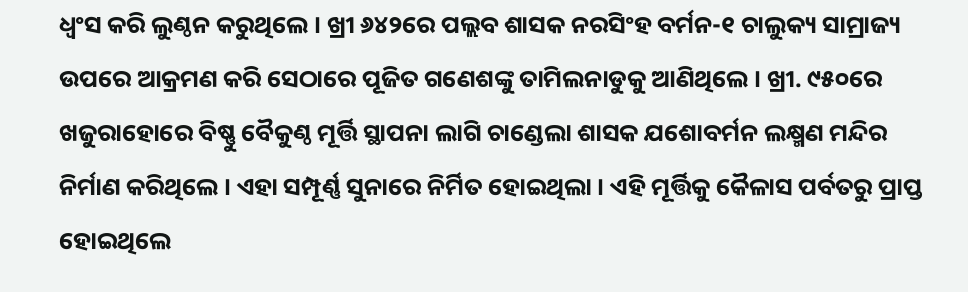ଧ୍ୱଂସ କରି ଲୁଣ୍ଠନ କରୁଥିଲେ । ଖ୍ରୀ ୬୪୨ରେ ପଲ୍ଲବ ଶାସକ ନରସିଂହ ବର୍ମନ-୧ ଚାଲୁକ୍ୟ ସାମ୍ରାଜ୍ୟ ଉପରେ ଆକ୍ରମଣ କରି ସେଠାରେ ପୂଜିତ ଗଣେଶଙ୍କୁ ତାମିଲନାଡୁକୁ ଆଣିଥିଲେ । ଖ୍ରୀ. ୯୫୦ରେ ଖଜୁରାହୋରେ ବିଷ୍ଣୁ ବୈକୁଣ୍ଠ ମୂର୍ତ୍ତି ସ୍ଥାପନା ଲାଗି ଚାଣ୍ଡେଲା ଶାସକ ଯଶୋବର୍ମନ ଲକ୍ଷ୍ମଣ ମନ୍ଦିର ନିର୍ମାଣ କରିଥିଲେ । ଏହା ସମ୍ପୂର୍ଣ୍ଣ ସୁନାରେ ନିର୍ମିତ ହୋଇଥିଲା । ଏହି ମୂର୍ତ୍ତିକୁ କୈଳାସ ପର୍ବତରୁ ପ୍ରାପ୍ତ ହୋଇଥିଲେ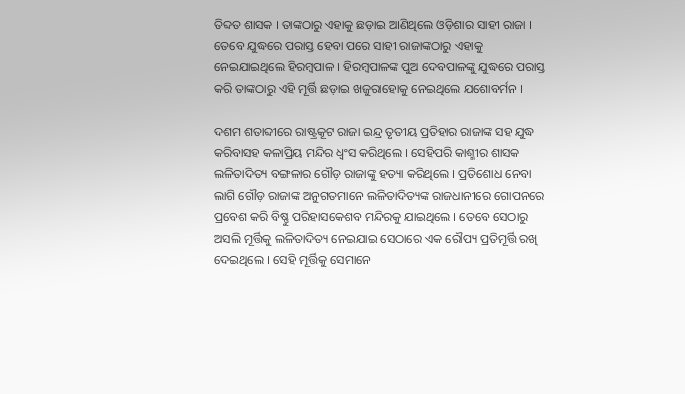ତିବ୍ଦତ ଶାସକ । ତାଙ୍କଠାରୁ ଏହାକୁ ଛଡ଼ାଇ ଆଣିଥିଲେ ଓଡ଼ିଶାର ସାହୀ ରାଜା । ତେବେ ଯୁଦ୍ଧରେ ପରାସ୍ତ ହେବା ପରେ ସାହୀ ରାଜାଙ୍କଠାରୁ ଏହାକୁ ନେଇଯାଇଥିଲେ ହିରମ୍ବପାଳ । ହିରମ୍ବପାଳଙ୍କ ପୁଅ ଦେବପାଳଙ୍କୁ ଯୁଦ୍ଧରେ ପରାସ୍ତ କରି ତାଙ୍କଠାରୁ ଏହି ମୂର୍ତ୍ତି ଛଡ଼ାଇ ଖଜୁରାହୋକୁ ନେଇଥିଲେ ଯଶୋବର୍ମନ ।

ଦଶମ ଶତାବ୍ଦୀରେ ରାଷ୍ଟ୍ରକୂଟ ରାଜା ଇନ୍ଦ୍ର ତୃତୀୟ ପ୍ରତିହାର ରାଜାଙ୍କ ସହ ଯୁଦ୍ଧ କରିବାସହ କଳାପ୍ରିୟ ମନ୍ଦିର ଧ୍ୱଂସ କରିଥିଲେ । ସେହିପରି କାଶ୍ମୀର ଶାସକ ଲଳିତାଦିତ୍ୟ ବଙ୍ଗଳାର ଗୌଡ଼ ରାଜାଙ୍କୁ ହତ୍ୟା କରିଥିଲେ । ପ୍ରତିଶୋଧ ନେବା ଲାଗି ଗୌଡ଼ ରାଜାଙ୍କ ଅନୁଗତମାନେ ଲଳିତାଦିତ୍ୟଙ୍କ ରାଜଧାନୀରେ ଗୋପନରେ ପ୍ରବେଶ କରି ବିଷ୍ଣୁ ପରିହାସକେଶବ ମନ୍ଦିରକୁ ଯାଇଥିଲେ । ତେବେ ସେଠାରୁ ଅସଲି ମୂର୍ତ୍ତିକୁ ଲଳିତାଦିତ୍ୟ ନେଇଯାଇ ସେଠାରେ ଏକ ରୌପ୍ୟ ପ୍ରତିମୂର୍ତ୍ତି ରଖି ଦେଇଥିଲେ । ସେହି ମୂର୍ତ୍ତିକୁ ସେମାନେ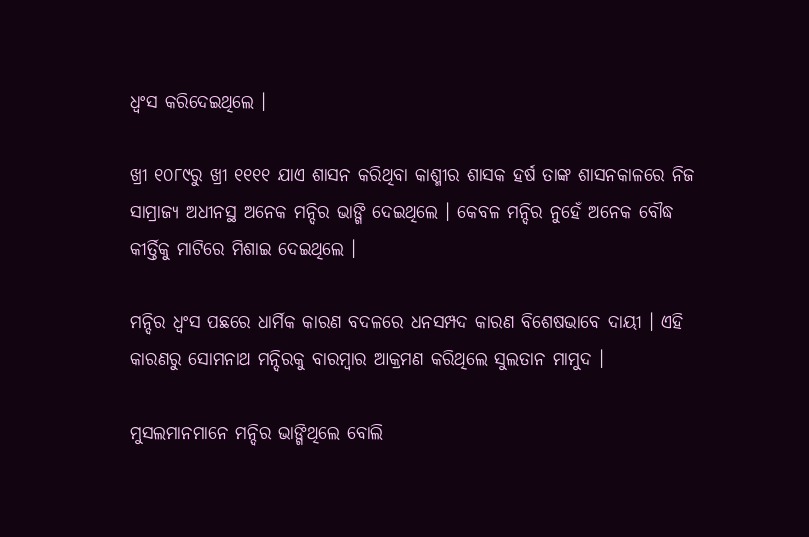ଧ୍ୱଂସ କରିଦେଇଥିଲେ ।

ଖ୍ରୀ ୧୦୮୯ରୁ ଖ୍ରୀ ୧୧୧୧ ଯାଏ ଶାସନ କରିଥିବା କାଶ୍ମୀର ଶାସକ ହର୍ଷ ତାଙ୍କ ଶାସନକାଳରେ ନିଜ ସାମ୍ରାଜ୍ୟ ଅଧୀନସ୍ଥ ଅନେକ ମନ୍ଦିର ଭାଙ୍ଗି ଦେଇଥିଲେ । କେବଳ ମନ୍ଦିର ନୁହେଁ ଅନେକ ବୌଦ୍ଧ କୀର୍ତ୍ତିକୁ ମାଟିରେ ମିଶାଇ ଦେଇଥିଲେ ।

ମନ୍ଦିର ଧ୍ୱଂସ ପଛରେ ଧାର୍ମିକ କାରଣ ବଦଳରେ ଧନସମ୍ପଦ କାରଣ ବିଶେଷଭାବେ ଦାୟୀ । ଏହି କାରଣରୁ ସୋମନାଥ ମନ୍ଦିରକୁ ବାରମ୍ବାର ଆକ୍ରମଣ କରିଥିଲେ ସୁଲତାନ ମାମୁଦ ।

ମୁସଲମାନମାନେ ମନ୍ଦିର ଭାଙ୍ଗିଥିଲେ ବୋଲି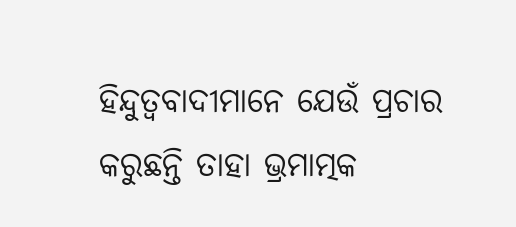ହିନ୍ଦୁତ୍ୱବାଦୀମାନେ ଯେଉଁ ପ୍ରଚାର କରୁଛନ୍ତି ତାହା ଭ୍ରମାତ୍ମକ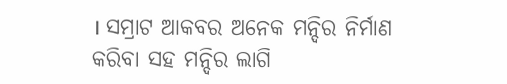। ସମ୍ରାଟ ଆକବର ଅନେକ ମନ୍ଦିର ନିର୍ମାଣ କରିବା ସହ ମନ୍ଦିର ଲାଗି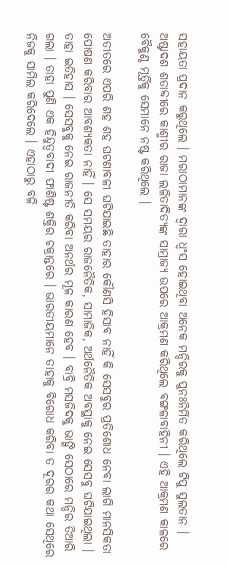ସହାୟତା ପ୍ରଦାନ କରୁଥିଲେ । ମରାଠାମାନଙ୍କ ଦ୍ୱାରା ଧ୍ୱଂସ ହୋଇଥିବା ଅନେକ ମନ୍ଦିରକୁ ପୁନଃନିର୍ମିତ କରିଥିଲେ ଟିପୁ ସୁଲତାନ । ଅଷ୍ଟାଦଶ ଶତାବ୍ଦୀରେ କାଶ୍ମୀର ରାଜା ଲଳିତାଦିତ୍ୟଙ୍କ ସାମ୍ରାଜ୍ୟ ଉପରେ ଆକ୍ରମଣ କରିଥିଲେ ବଙ୍ଗଳାବାହିନୀ । ଏହି ଆକ୍ରମଣ କାଳରେ ବୈକୁଣ୍ଠ ମୂର୍ତ୍ତିକୁ ସେମାନେ ନଷ୍ଟ କରିଥିଲେ ।

ଅତୀତରେ ଏପରି ଶହ ଶହ ଘଟଣାବଳୀ ଘଟିଯାଇଛି ତାହାର କୌଣସି ହିସାବ ନାହିଁ କି ସେସବୁର ପ୍ରତିଶୋଧ ନେବା ଲାଗି ମାନସିକତା ପୋଷଣ କରିବାର ଆବଶ୍ୟକତା ନାହିଁ । ସେ ସମୟର ରାଜନୈତିକ, ସାମାଜିକ, ଅର୍ଥନୈତିକ ଅବସ୍ଥାକୁ ନେଇ ସେସବୁ ଘଟିଯାଇଥିଲା । ତାହା ଇତିହାସ । ସେସବୁକୁ ନେଇ ରାଜନୀତି କରିବା ଅନର୍ଥର ମୂଳ କାରଣ ହେବ । ବାବ୍ରି ମସଜିଦକୁ ଭାଙ୍ଗି ସେଠାରେ ମନ୍ଦିର ତିଆରି ଗଲା । ତାହା ପୁଣି ଏକ ହିନ୍ଦୁତ୍ୱବାଦୀ ଫାଶିଷ୍ଟ ଶକ୍ତିର ଚକ୍ରାନ୍ତରେ । ଭାରତୀୟମାନେ ତାହାକୁ ବିରୋଧ କରିବା ତ ଦୂରର କଥା ସେଥିରେ ନିଜକୁ ସାମିଲ କରିଦେଲେ । ଏହାଠାରୁ ବଳି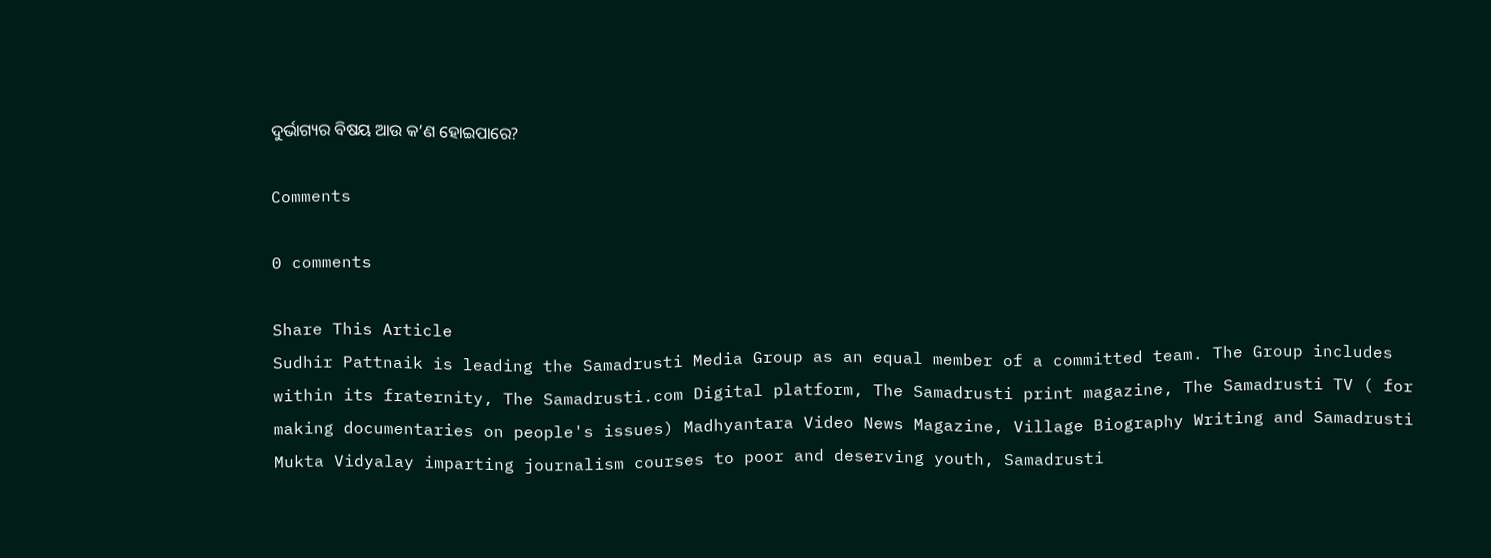ଦୁର୍ଭାଗ୍ୟର ବିଷୟ ଆଉ କ’ଣ ହୋଇପାରେ?

Comments

0 comments

Share This Article
Sudhir Pattnaik is leading the Samadrusti Media Group as an equal member of a committed team. The Group includes within its fraternity, The Samadrusti.com Digital platform, The Samadrusti print magazine, The Samadrusti TV ( for making documentaries on people's issues) Madhyantara Video News Magazine, Village Biography Writing and Samadrusti Mukta Vidyalay imparting journalism courses to poor and deserving youth, Samadrusti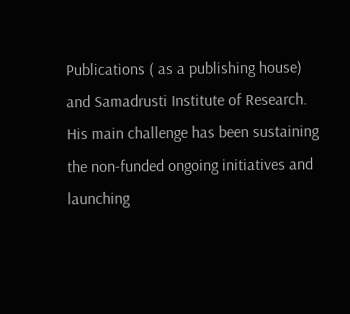Publications ( as a publishing house) and Samadrusti Institute of Research. His main challenge has been sustaining the non-funded ongoing initiatives and launching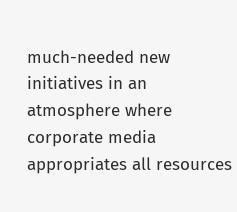much-needed new initiatives in an atmosphere where corporate media appropriates all resources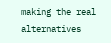making the real alternatives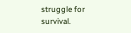struggle for survival.